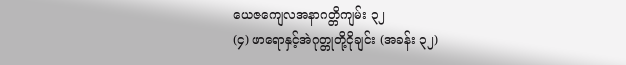ယေဇကျေလအနာဂတ္တိကျမ်း ၃၂
(၄) ဖာရောနှင့်အဲဂုတ္တုတို့ငိုချင်း (အခန်း ၃၂)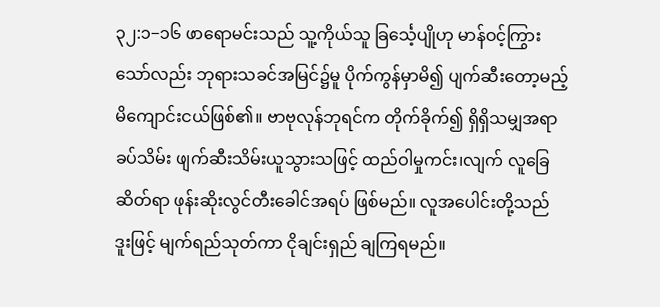၃၂:၁−၁၆ ဖာရောမင်းသည် သူ့ကိုယ်သူ ခြင်္သေ့ပျိုဟု မာန်ဝင့်ကြွားသော်လည်း ဘုရားသခင်အမြင်၌မူ ပိုက်ကွန်မှာမိ၍ ပျက်ဆီးတော့မည့် မိကျောင်းငယ်ဖြစ်၏။ ဗာဗုလုန်ဘုရင်က တိုက်ခိုက်၍ ရှိရှိသမျှအရာခပ်သိမ်း ဖျက်ဆီးသိမ်းယူသွားသဖြင့် ထည်ဝါမှုကင်း၊လျက် လူခြေဆိတ်ရာ ဖုန်းဆိုးလွင်တီးခေါင်အရပ် ဖြစ်မည်။ လူအပေါင်းတို့သည် ဒူးဖြင့် မျက်ရည်သုတ်ကာ ငိုချင်းရှည် ချကြရမည်။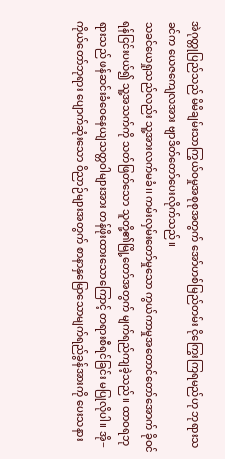အဲဂုတ္တုပြည်သည် မိမိချမ်းသာကြွယ်ဝမှုအစုစုအတွက် အော်ဟစ်မြည်တမ်း ငိုကြွေးကြရမည်ဟု ဘုရားသခင်က ယေဇကျေလအား ဗျာဒိတ်တော်ပေးလိုက်သည်။
သခင်ယေရှုသည်လည်း သူ့အားလက်မခံ၊၊ ကမ်းလှမ်းတော်မှုသော ကွယ်ကာမှုအတောင်တော်အောက် ခိုဝင်ရန်ငြင်းပယ်၍ သူ့အသက်ကို သတ်ဖြတ်သော သူတို့၏မြို့တော်အတွက် မျက်ရည်ကျခဲ့သည်။ ထာဝရဘုရားသည် ဖန်ဆင်းခံဝေနေယျသတ္တဝါများအား တန်ဖိုးထားသောကြောင့် တရားစီရင်ခြင်း မပြုလိုပါ။ အို− ကိုယ်တော်ဘုရား ပျောက်ဆုံးသော ဝိညာဉ်များအတွက် စာနာနှမြောသောမျက်ရည်ခွန်အားကို ပေးသနား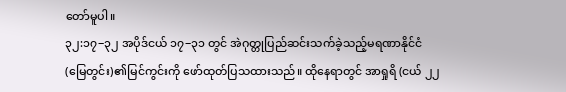တော်မူပါ။
၃၂:၁၇−၃၂ အပိုဒ်ငယ် ၁၇−၃၁ တွင် အဲဂုတ္တုပြည်ဆင်းသက်ခဲ့သည့်မရဏာနိုင်ငံ (မြေတွင်း)၏မြင်ကွင်းကို ဖော်ထုတ်ပြသထားသည်။ ထိုနေရာတွင် အာရှုရိ (ငယ် ၂၂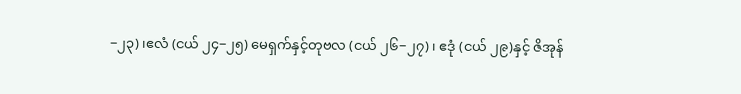−၂၃)၊ဧလံ (ငယ် ၂၄−၂၅) မေရှက်နှင့်တုဗလ (ငယ် ၂၆−၂၇)၊ ဧဒုံ (ငယ် ၂၉)နှင့် ဇိအုန်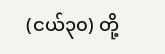(ငယ်၃၀) တို့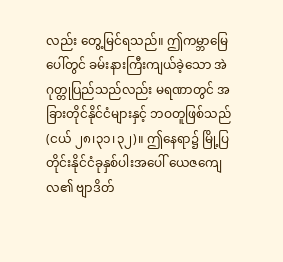လည်း တွေ့မြင်ရသည်။ ဤကမ္ဘာမြေပေါ်တွင် ခမ်းနားကြီးကျယ်ခဲ့သော အဲဂုတ္တုပြည်သည်လည်း မရဏာတွင် အခြားတိုင်နိုင်ငံများနှင့် ဘဝတူဖြစ်သည်(ငယ် ၂၈၊၃၁၊၃၂)။ ဤနေရာ၌ မြို့ပြတိုင်းနိုင်ငံခုနှစ်ပါးအပေါ် ယေဇကျေလ၏ ဗျာဒိတ်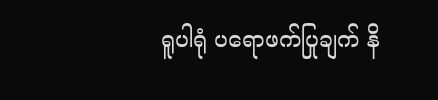ရူပါရုံ ပရောဖက်ပြုချက် နိ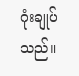ဂုံးချုပ်သည်။